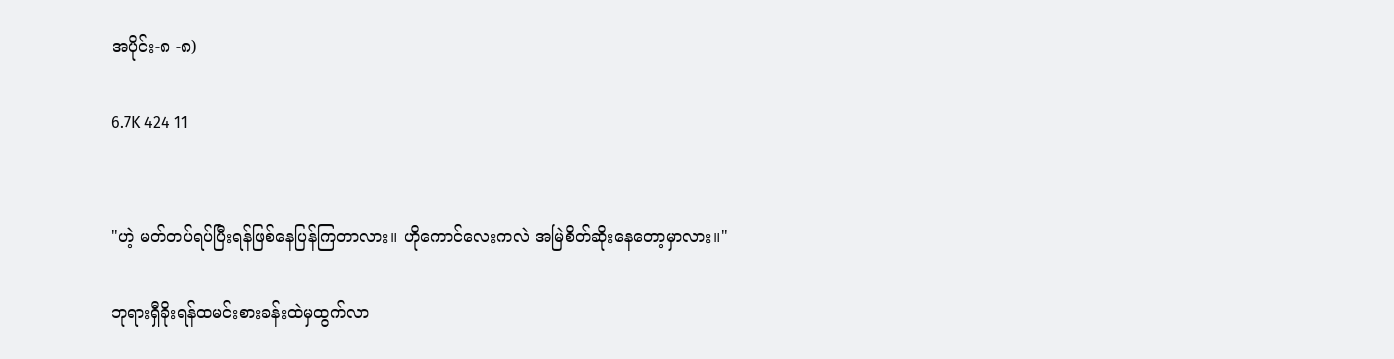အပိုင်း-၈ -၈)

6.7K 424 11


"ဟဲ့ မတ်တပ်ရပ်ပြီးရန်ဖြစ်နေပြန်ကြတာလား။ ဟိုကောင်လေးကလဲ အမြဲစိတ်ဆိုးနေတော့မှာလား။"

ဘုရားရှီခိုးရန်ထမင်းစားခန်းထဲမှထွက်လာ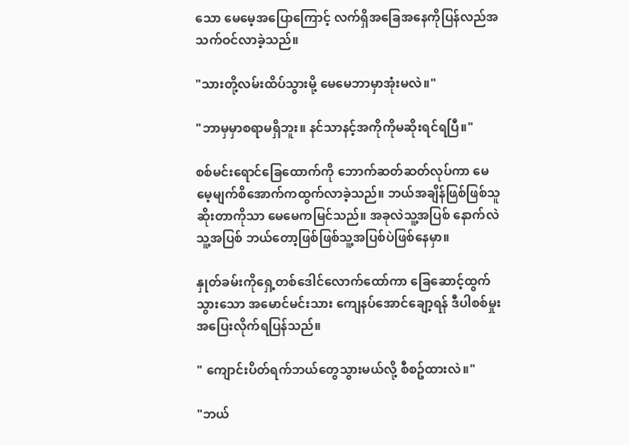သော မေမေ့အပြောကြောင့် လက်ရှိအခြေအနေကိုပြန်လည်အသက်ဝင်လာခဲ့သည်။

"သားတို့လမ်းထိပ်သွားမို့ မေမေဘာမှာအုံးမလဲ။"

"ဘာမှမှာစရာမရှိဘူး။ နင်သာနင့်အကိုကိုမဆိုးရင်ရပြီ။"

စစ်မင်းရောင်ခြေထောက်ကို ဘောက်ဆတ်ဆတ်လုပ်ကာ မေမေ့မျက်စိအောက်ကထွက်လာခဲ့သည်။ ဘယ်အချိန်ဖြစ်ဖြစ်သူဆိုးတာကိုသာ မေမေကမြင်သည်။ အခုလဲသူ့အပြစ် နောက်လဲသူ့အပြစ် ဘယ်တော့ဖြစ်ဖြစ်သူ့အပြစ်ပဲဖြစ်နေမှာ။

နှုတ်ခမ်းကိုရှေ့တစ်ဒေါင်လောက်ထော်ကာ ခြေဆောင့်ထွက်သွားသော အမောင်မင်းသား ကျေနပ်အောင်ချော့ရန် ဒီပါစစ်မှုးအပြေးလိုက်ရပြန်သည်။

" ကျောင်းပိတ်ရက်ဘယ်တွေသွားမယ်လို့ စီစဥ်ထားလဲ။"

"ဘယ်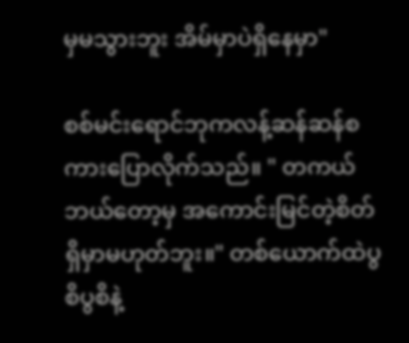မှမသွားဘူး အိမ်မှာပဲရှိနေမှာ"

စစ်မင်းရောင်ဘုကလန့်ဆန်ဆန်စကားပြောလိုက်သည်။ " တကယ်ဘယ်တော့မှ အကောင်းမြင်တဲ့စိတ်ရှိမှာမဟုတ်ဘူး။" တစ်ယောက်ထဲပွစိပွစိနဲ့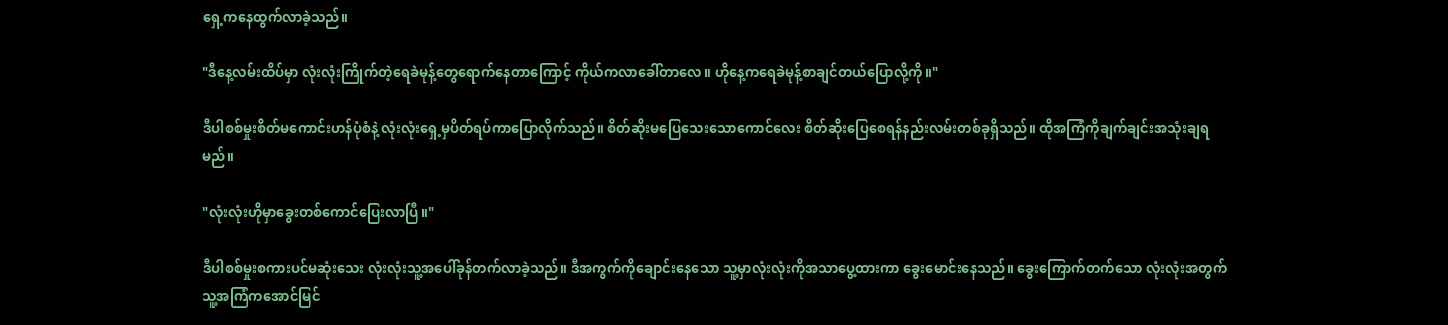ရှေ့ကနေထွက်လာခဲ့သည်။

"ဒီနေ့လမ်းထိပ်မှာ လုံးလုံးကြိုက်တဲ့ရေခဲမုန့်တွေရောက်နေတာကြောင့် ကိုယ်ကလာခေါ်တာလေ။ ဟိုနေ့ကရေခဲမုန့်စာချင်တယ်ပြောလို့ကို။"

ဒီပါစစ်မှုးစိတ်မကောင်းဟန်ပုံစံနဲ့ လုံးလုံးရှေ့မှပိတ်ရပ်ကာပြောလိုက်သည်။ စိတ်ဆိုးမပြေသေးသောကောင်လေး စိတ်ဆိုးပြေစေရန်နည်းလမ်းတစ်ခုရှိသည်။ ထိုအကြံကိုချက်ချင်းအသုံးချရမည်။

"လုံးလုံးဟိုမှာခွေးတစ်ကောင်ပြေးလာပြီ။"

ဒီပါစစ်မှုးစကားပင်မဆုံးသေး လုံးလုံးသူ့အပေါ်ခုန်တက်လာခဲ့သည်။ ဒီအကွက်ကိုချောင်းနေသော သူ့မှာလုံးလုံးကိုအသာပွေ့ထားကာ ခွေးမောင်းနေသည်။ ခွေးကြောက်တက်သော လုံးလုံးအတွက်သူ့အကြံကအောင်မြင်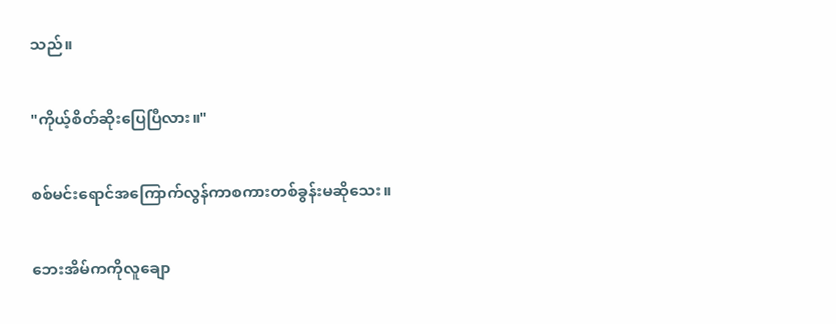သည်။

"ကိုယ့်စိတ်ဆိုးပြေပြီလား။"

စစ်မင်းရောင်အကြောက်လွန်ကာစကားတစ်ခွန်းမဆိုသေး။

ဘေးအိမ်ကကိုလူချော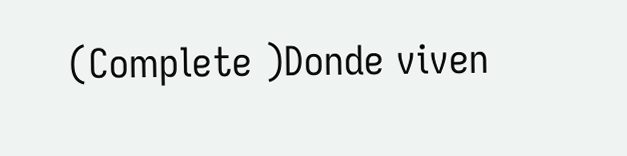(Complete )Donde viven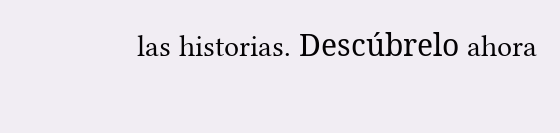las historias. Descúbrelo ahora